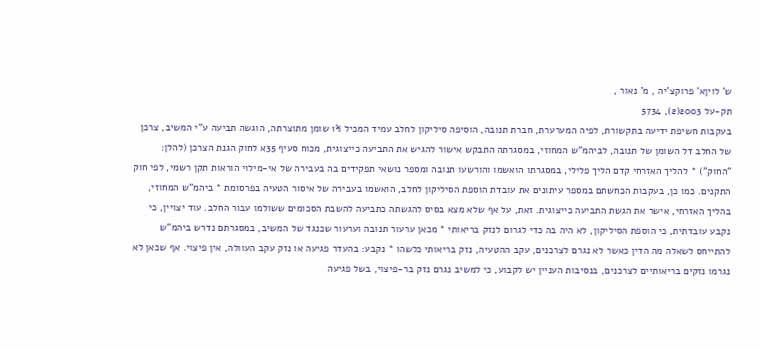ש' לויןא' פרוקצ'יה , מ' נאור ,
תק-על 2003(2), 5734
בעקבות חשיפת ידיעה בתקשורת, לפיה המערערת, חברת תנובה, הוסיפה סיליקון לחלב עמיד המכיל 1% שומן מתוצרתה, הוגשה תביעה ע"י המשיב, צרכן של החלב דל השומן של תנובה, לביהמ"ש המחוזי, במסגרתה התבקש אישור להגיש את התביעה כייצוגית, מכוח סעיף 35א לחוק הגנת הצרכן (להלן: "החוק") * להליך האזרחי קדם הליך פלילי, במסגרתו הואשמו והורשעו תנובה ומספר נושאי תפקידים בה בעבירה של אי-מילוי הוראות תקן רשמי, לפי חוק התקנים. כמו כן, בעקבות הכחשתם במספר עיתונים את עובדת הוספת הסיליקון לחלב, הואשמו בעבירה של איסור הטעיה בפרסומת * ביהמ"ש המחוזי, בהליך האזרחי, אישר את הגשת התביעה כייצוגית. זאת, על אף שלא מצא בסיס להגשתה כתביעה להשבת הסכומים ששולמו עבור החלב. עוד יצויין, כי נקבע עובדתית, כי הוספת הסיליקון, לא היה בה כדי לגרום לנזק בריאותי * מכאן ערעור תנובה וערעור שכנגד של המשיב, במסגרתם נדרש ביהמ"ש להתייחס לשאלה מה הדין כאשר לא נגרם לצרכנים, עקב ההטעיה, נזק בריאותי כלשהו * נקבע: בהעדר פגיעה או נזק עקב העוולה, אין פיצוי. אף שכאן לא נגרמו נזקים בריאותיים לצרכנים, בנסיבות העניין יש לקבוע, כי למשיב נגרם נזק בר-פיצוי, בשל פגיעה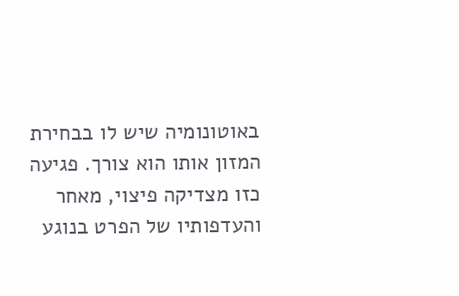באוטונומיה שיש לו בבחירת המזון אותו הוא צורך. פגיעה כזו מצדיקה פיצוי, מאחר והעדפותיו של הפרט בנוגע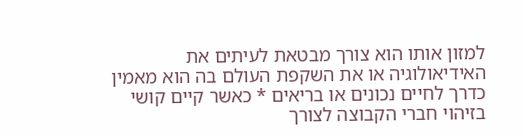למזון אותו הוא צורך מבטאת לעיתים את האידיאולוגיה או את השקפת העולם בה הוא מאמין כדרך לחיים נכונים או בריאים * כאשר קיים קושי בזיהוי חברי הקבוצה לצורך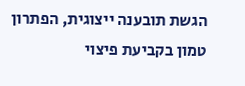הגשת תובענה ייצוגית, הפתרון טמון בקביעת פיצוי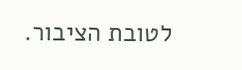לטובת הציבור.